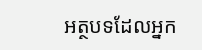អត្ថបទដែលអ្នក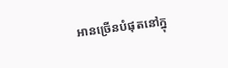អានច្រើនបំផុតនៅក្នុ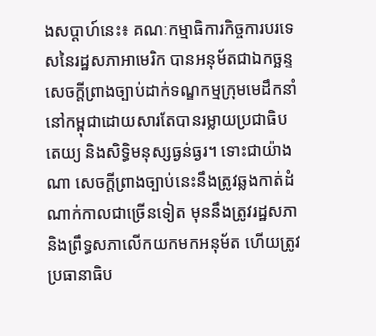ងសប្តាហ៍នេះ៖ គណៈកម្មាធិការកិច្ចការបរទេសនៃរដ្ឋសភាអាមេរិក បានអនុម័តជាឯកច្ឆន្ទសេចក្តីព្រាងច្បាប់ដាក់ទណ្ឌកម្មក្រុមមេដឹកនាំនៅកម្ពុជាដោយសារតែបានរម្លាយប្រជាធិបតេយ្យ និងសិទ្ធិមនុស្សធ្ងន់ធ្ងរ។ ទោះជាយ៉ាងណា សេចក្តីព្រាងច្បាប់នេះនឹងត្រូវឆ្លងកាត់ដំណាក់កាលជាច្រើនទៀត មុននឹងត្រូវរដ្ឋសភា និងព្រឹទ្ធសភាលើកយកមកអនុម័ត ហើយត្រូវប្រធានាធិប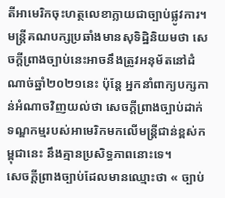តីអាមេរិកចុះហត្ថលេខាក្លាយជាច្បាប់ផ្លូវការ។ មន្ត្រីគណបក្សប្រឆាំងមានសុទិដ្ឋិនិយមថា សេចក្តីព្រាងច្បាប់នេះអាចនឹងត្រូវអនុម័តនៅដំណាច់ឆ្នាំ២០២១នេះ ប៉ុន្តែ អ្នកនាំពាក្យបក្សកាន់អំណាចវិញយល់ថា សេចក្តីព្រាងច្បាប់ដាក់ទណ្ឌកម្មរបស់អាមេរិកមកលើមន្ត្រីជាន់ខ្ពស់កម្ពុជានេះ នឹងគ្មានប្រសិទ្ធភាពនោះទេ។
សេចក្តីព្រាងច្បាប់ដែលមានឈ្មោះថា « ច្បាប់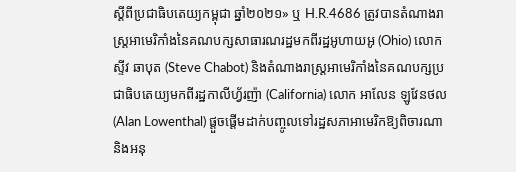ស្តីពីប្រជាធិបតេយ្យកម្ពុជា ឆ្នាំ២០២១» ឬ H.R.4686 ត្រូវបានតំណាងរាស្ត្រអាមេរិកាំងនៃគណបក្សសាធារណរដ្ឋមកពីរដ្ឋអូហាយអូ (Ohio) លោក ស្ទីវ ឆាបុត (Steve Chabot) និងតំណាងរាស្ត្រអាមេរិកាំងនៃគណបក្សប្រជាធិបតេយ្យមកពីរដ្ឋកាលីហ្វ័រញ៉ា (California) លោក អាលែន ឡូវែនថល (Alan Lowenthal) ផ្តួចផ្តើមដាក់បញ្ចូលទៅរដ្ឋសភាអាមេរិកឱ្យពិចារណា និងអនុ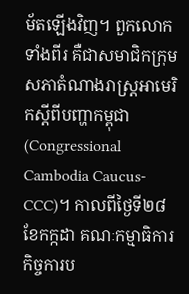ម័តឡើងវិញ។ ពួកលោកទាំងពីរ គឺជាសមាជិកក្រុមសភាតំណាងរាស្ត្រអាមេរិកស្តីពីបញ្ហាកម្ពុជា (Congressional Cambodia Caucus-CCC)។ កាលពីថ្ងៃទី២៨ ខែកក្កដា គណៈកម្មាធិការកិច្ចការប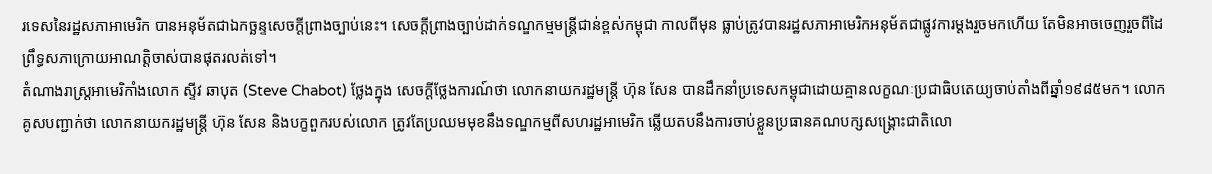រទេសនៃរដ្ឋសភាអាមេរិក បានអនុម័តជាឯកច្ឆន្ទសេចក្តីព្រាងច្បាប់នេះ។ សេចក្តីព្រាងច្បាប់ដាក់ទណ្ឌកម្មមន្ត្រីជាន់ខ្ពស់កម្ពុជា កាលពីមុន ធ្លាប់ត្រូវបានរដ្ឋសភាអាមេរិកអនុម័តជាផ្លូវការម្តងរួចមកហើយ តែមិនអាចចេញរួចពីដៃព្រឹទ្ធសភាក្រោយអាណត្តិចាស់បានផុតរលត់ទៅ។
តំណាងរាស្ត្រអាមេរិកាំងលោក ស្ទីវ ឆាបុត (Steve Chabot) ថ្លែងក្នុង សេចក្តីថ្លែងការណ៍ថា លោកនាយករដ្ឋមន្ត្រី ហ៊ុន សែន បានដឹកនាំប្រទេសកម្ពុជាដោយគ្មានលក្ខណៈប្រជាធិបតេយ្យចាប់តាំងពីឆ្នាំ១៩៨៥មក។ លោកគូសបញ្ជាក់ថា លោកនាយករដ្ឋមន្ត្រី ហ៊ុន សែន និងបក្ខពួករបស់លោក ត្រូវតែប្រឈមមុខនឹងទណ្ឌកម្មពីសហរដ្ឋអាមេរិក ឆ្លើយតបនឹងការចាប់ខ្លួនប្រធានគណបក្សសង្គ្រោះជាតិលោ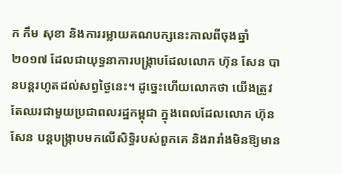ក កឹម សុខា និងការរម្លាយគណបក្សនេះកាលពីចុងឆ្នាំ២០១៧ ដែលជាយុទ្ធនាការបង្ក្រាបដែលលោក ហ៊ុន សែន បានបន្តរហូតដល់សព្វថ្ងៃនេះ។ ដូច្នេះហើយលោកថា យើងត្រូវតែឈរជាមួយប្រជាពលរដ្ឋកម្ពុជា ក្នុងពេលដែលលោក ហ៊ុន សែន បន្តបង្ក្រាបមកលើសិទ្ធិរបស់ពួកគេ និងរារាំងមិនឱ្យមាន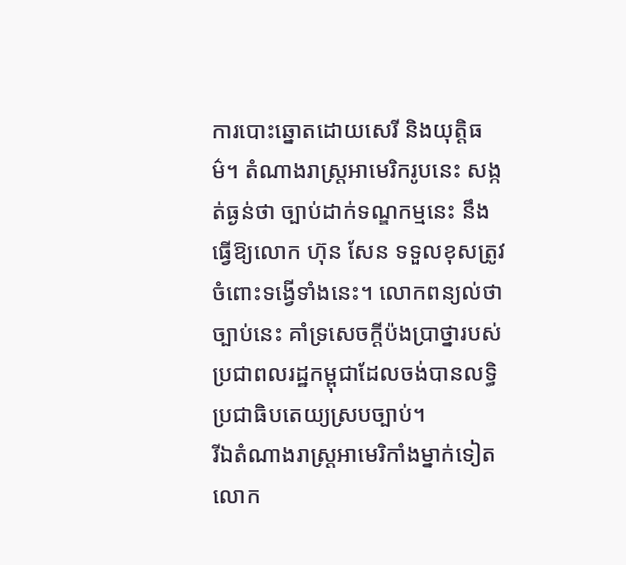ការបោះឆ្នោតដោយសេរី និងយុត្តិធម៌។ តំណាងរាស្ត្រអាមេរិករូបនេះ សង្កត់ធ្ងន់ថា ច្បាប់ដាក់ទណ្ឌកម្មនេះ នឹងធ្វើឱ្យលោក ហ៊ុន សែន ទទួលខុសត្រូវចំពោះទង្វើទាំងនេះ។ លោកពន្យល់ថា ច្បាប់នេះ គាំទ្រសេចក្តីប៉ងប្រាថ្នារបស់ប្រជាពលរដ្ឋកម្ពុជាដែលចង់បានលទ្ធិប្រជាធិបតេយ្យស្របច្បាប់។
រីឯតំណាងរាស្ត្រអាមេរិកាំងម្នាក់ទៀតលោក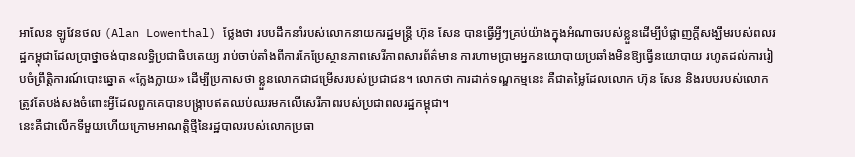អាលែន ឡូវែនថល (Alan Lowenthal) ថ្លែងថា របបដឹកនាំរបស់លោកនាយករដ្ឋមន្ត្រី ហ៊ុន សែន បានធ្វើអ្វីៗគ្រប់យ៉ាងក្នុងអំណាចរបស់ខ្លួនដើម្បីបំផ្លាញក្តីសង្ឃឹមរបស់ពលរដ្ឋកម្ពុជាដែលប្រាថ្នាចង់បានលទ្ធិប្រជាធិបតេយ្យ រាប់ចាប់តាំងពីការកែប្រែស្ថានភាពសេរីភាពសារព័ត៌មាន ការហាមប្រាមអ្នកនយោបាយប្រឆាំងមិនឱ្យធ្វើនយោបាយ រហូតដល់ការរៀបចំព្រឹត្តិការណ៍បោះឆ្នោត «ក្លែងក្លាយ» ដើម្បីប្រកាសថា ខ្លួនលោកជាជម្រើសរបស់ប្រជាជន។ លោកថា ការដាក់ទណ្ឌកម្មនេះ គឺជាតម្លៃដែលលោក ហ៊ុន សែន និងរបបរបស់លោក ត្រូវតែបង់សងចំពោះអ្វីដែលពួកគេបានបង្ក្រាបឥតឈប់ឈរមកលើសេរីភាពរបស់ប្រជាពលរដ្ឋកម្ពុជា។
នេះគឺជាលើកទីមួយហើយក្រោមអាណត្តិថ្មីនៃរដ្ឋបាលរបស់លោកប្រធា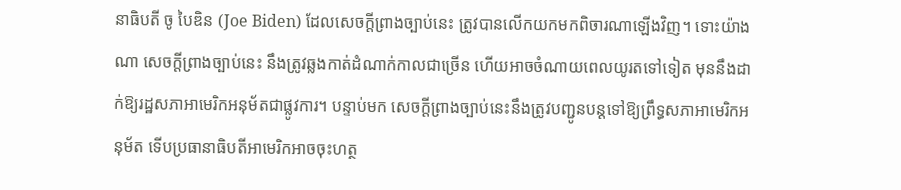នាធិបតី ចូ បៃឌិន (Joe Biden) ដែលសេចក្តីព្រាងច្បាប់នេះ ត្រូវបានលើកយកមកពិចារណាឡើងវិញ។ ទោះយ៉ាងណា សេចក្តីព្រាងច្បាប់នេះ នឹងត្រូវឆ្លងកាត់ដំណាក់កាលជាច្រើន ហើយអាចចំណាយពេលយូរតទៅទៀត មុននឹងដាក់ឱ្យរដ្ឋសភាអាមេរិកអនុម័តជាផ្លូវការ។ បន្ទាប់មក សេចក្តីព្រាងច្បាប់នេះនឹងត្រូវបញ្ជូនបន្តទៅឱ្យព្រឹទ្ធសភាអាមេរិកអនុម័ត ទើបប្រធានាធិបតីអាមេរិកអាចចុះហត្ថ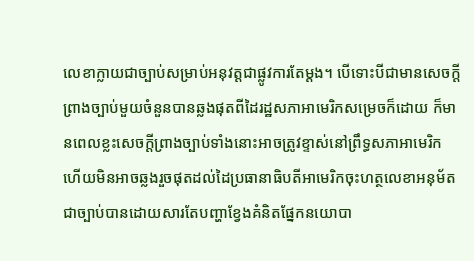លេខាក្លាយជាច្បាប់សម្រាប់អនុវត្តជាផ្លូវការតែម្តង។ បើទោះបីជាមានសេចក្តីព្រាងច្បាប់មួយចំនួនបានឆ្លងផុតពីដៃរដ្ឋសភាអាមេរិកសម្រេចក៏ដោយ ក៏មានពេលខ្លះសេចក្តីព្រាងច្បាប់ទាំងនោះអាចត្រូវខ្ទាស់នៅព្រឹទ្ធសភាអាមេរិក ហើយមិនអាចឆ្លងរួចផុតដល់ដៃប្រធានាធិបតីអាមេរិកចុះហត្ថលេខាអនុម័តជាច្បាប់បានដោយសារតែបញ្ហាខ្វែងគំនិតផ្នែកនយោបា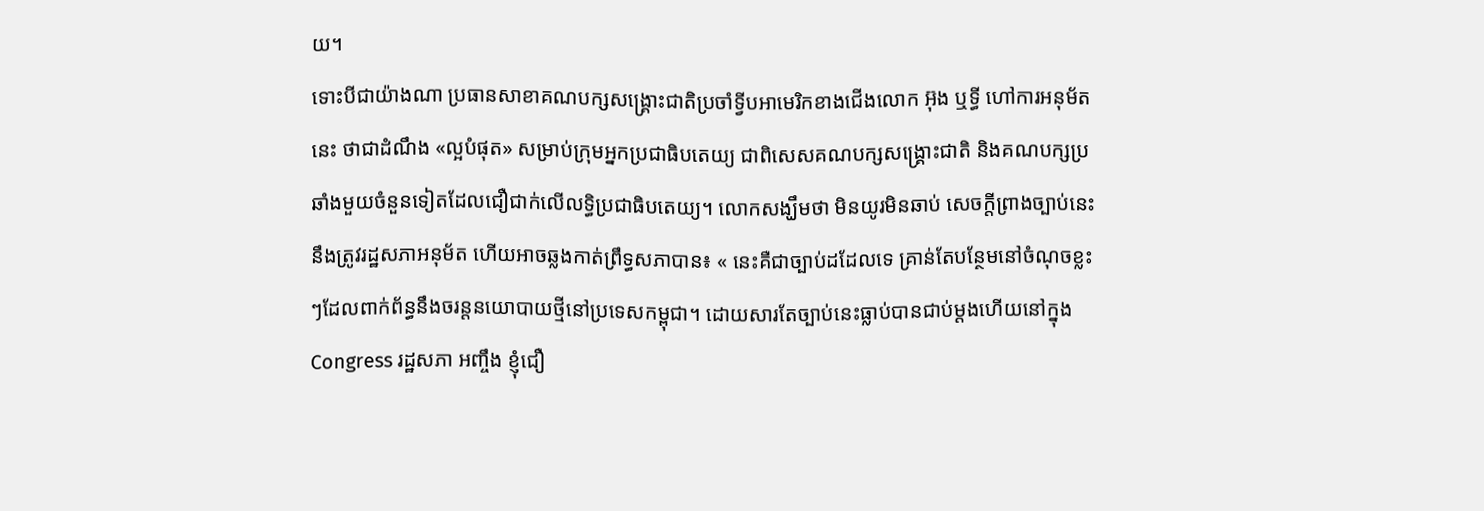យ។
ទោះបីជាយ៉ាងណា ប្រធានសាខាគណបក្សសង្គ្រោះជាតិប្រចាំទ្វីបអាមេរិកខាងជើងលោក អ៊ុង ឬទ្ធី ហៅការអនុម័តនេះ ថាជាដំណឹង «ល្អបំផុត» សម្រាប់ក្រុមអ្នកប្រជាធិបតេយ្យ ជាពិសេសគណបក្សសង្គ្រោះជាតិ និងគណបក្សប្រឆាំងមួយចំនួនទៀតដែលជឿជាក់លើលទ្ធិប្រជាធិបតេយ្យ។ លោកសង្ឃឹមថា មិនយូរមិនឆាប់ សេចក្តីព្រាងច្បាប់នេះនឹងត្រូវរដ្ឋសភាអនុម័ត ហើយអាចឆ្លងកាត់ព្រឹទ្ធសភាបាន៖ « នេះគឺជាច្បាប់ដដែលទេ គ្រាន់តែបន្ថែមនៅចំណុចខ្លះៗដែលពាក់ព័ន្ធនឹងចរន្តនយោបាយថ្មីនៅប្រទេសកម្ពុជា។ ដោយសារតែច្បាប់នេះធ្លាប់បានជាប់ម្តងហើយនៅក្នុង Congress រដ្ឋសភា អញ្ចឹង ខ្ញុំជឿ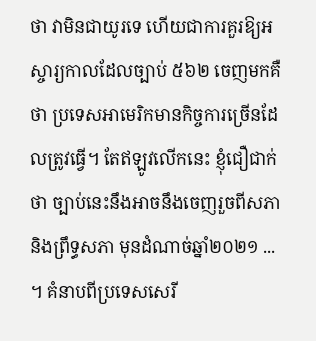ថា វាមិនជាយូរទេ ហើយជាការគួរឱ្យអស្ចារ្យកាលដែលច្បាប់ ៥៦២ ចេញមកគឺថា ប្រទេសអាមេរិកមានកិច្ចការច្រើនដែលត្រូវធ្វើ។ តែឥឡូវលើកនេះ ខ្ញុំជឿជាក់ថា ច្បាប់នេះនឹងអាចនឹងចេញរួចពីសភា និងព្រឹទ្ធសភា មុនដំណាច់ឆ្នាំ២០២១ ... ។ គំនាបពីប្រទេសសេរី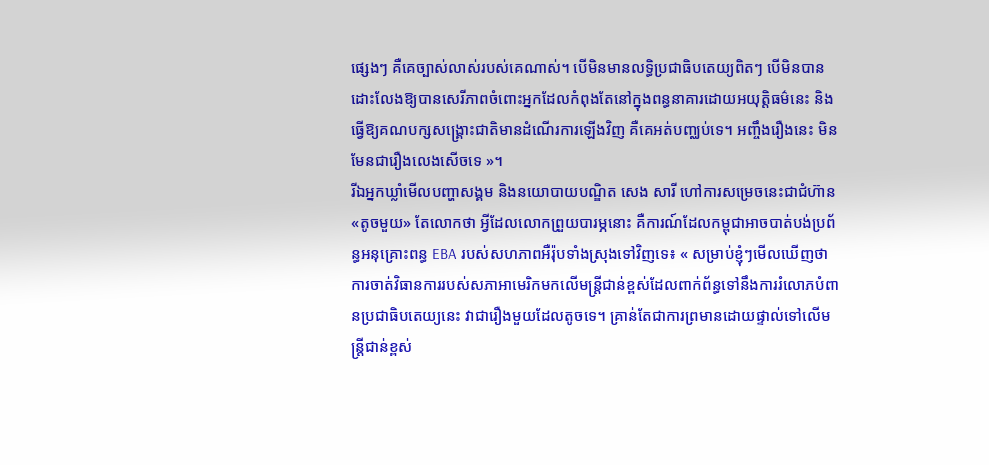ផ្សេងៗ គឺគេច្បាស់លាស់របស់គេណាស់។ បើមិនមានលទ្ធិប្រជាធិបតេយ្យពិតៗ បើមិនបានដោះលែងឱ្យបានសេរីភាពចំពោះអ្នកដែលកំពុងតែនៅក្នុងពន្ធនាគារដោយអយុត្តិធម៌នេះ និងធ្វើឱ្យគណបក្សសង្គ្រោះជាតិមានដំណើរការឡើងវិញ គឺគេអត់បញ្ឈប់ទេ។ អញ្ចឹងរឿងនេះ មិនមែនជារឿងលេងសើចទេ »។
រីឯអ្នកឃ្លាំមើលបញ្ហាសង្គម និងនយោបាយបណ្ឌិត សេង សារី ហៅការសម្រេចនេះជាជំហ៊ាន «តូចមួយ» តែលោកថា អ្វីដែលលោកព្រួយបារម្ភនោះ គឺការណ៍ដែលកម្ពុជាអាចបាត់បង់ប្រព័ន្ធអនុគ្រោះពន្ធ EBA របស់សហភាពអឺរ៉ុបទាំងស្រុងទៅវិញទេ៖ « សម្រាប់ខ្ញុំៗមើលឃើញថា ការចាត់វិធានការរបស់សភាអាមេរិកមកលើមន្ត្រីជាន់ខ្ពស់ដែលពាក់ព័ន្ធទៅនឹងការរំលោភបំពានប្រជាធិបតេយ្យនេះ វាជារឿងមួយដែលតូចទេ។ គ្រាន់តែជាការព្រមានដោយផ្ទាល់ទៅលើមន្ត្រីជាន់ខ្ពស់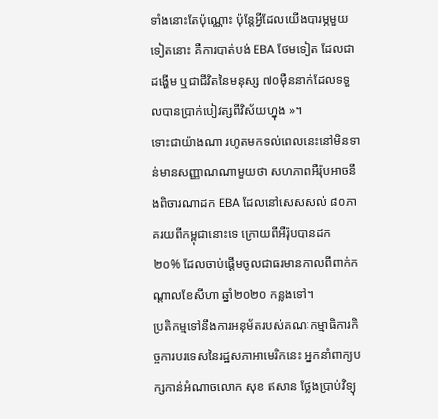ទាំងនោះតែប៉ុណ្ណោះ ប៉ុន្តែអ្វីដែលយើងបារម្ភមួយទៀតនោះ គឺការបាត់បង់ EBA ថែមទៀត ដែលជាដង្ហើម ឬជាជីវិតនៃមនុស្ស ៧០ម៉ឺននាក់ដែលទទួលបានប្រាក់បៀវត្សពីវិស័យហ្នុង »។
ទោះជាយ៉ាងណា រហូតមកទល់ពេលនេះនៅមិនទាន់មានសញ្ញាណណាមួយថា សហភាពអឺរ៉ុបអាចនឹងពិចារណាដក EBA ដែលនៅសេសសល់ ៨០ភាគរយពីកម្ពុជានោះទេ ក្រោយពីអឺរ៉ុបបានដក ២០% ដែលចាប់ផ្តើមចូលជាធរមានកាលពីពាក់កណ្តាលខែសីហា ឆ្នាំ២០២០ កន្លងទៅ។
ប្រតិកម្មទៅនឹងការអនុម័តរបស់គណៈកម្មាធិការកិច្ចការបរទេសនៃរដ្ឋសភាអាមេរិកនេះ អ្នកនាំពាក្យបក្សកាន់អំណាចលោក សុខ ឥសាន ថ្លែងប្រាប់វិទ្យុ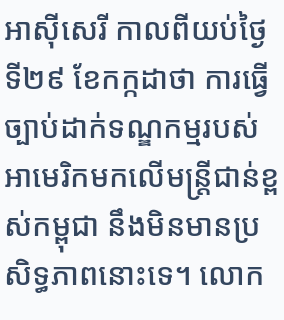អាស៊ីសេរី កាលពីយប់ថ្ងៃទី២៩ ខែកក្កដាថា ការធ្វើច្បាប់ដាក់ទណ្ឌកម្មរបស់អាមេរិកមកលើមន្ត្រីជាន់ខ្ពស់កម្ពុជា នឹងមិនមានប្រសិទ្ធភាពនោះទេ។ លោក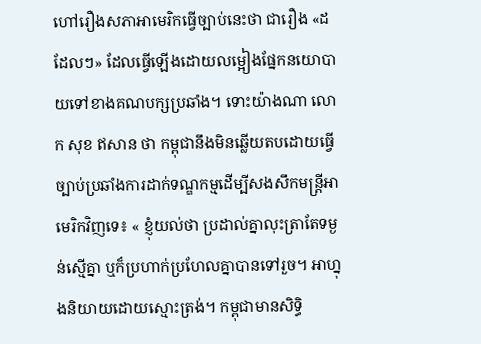ហៅរឿងសភាអាមេរិកធ្វើច្បាប់នេះថា ជារឿង «ដដែលៗ» ដែលធ្វើឡើងដោយលម្អៀងផ្នែកនយោបាយទៅខាងគណបក្សប្រឆាំង។ ទោះយ៉ាងណា លោក សុខ ឥសាន ថា កម្ពុជានឹងមិនឆ្លើយតបដោយធ្វើច្បាប់ប្រឆាំងការដាក់ទណ្ឌកម្មដើម្បីសងសឹកមន្ត្រីអាមេរិកវិញទេ៖ « ខ្ញុំយល់ថា ប្រដាល់គ្នាលុះត្រាតែទម្ងន់ស្មើគ្នា ឬក៏ប្រហាក់ប្រហែលគ្នាបានទៅរួច។ អាហ្នុងនិយាយដោយស្មោះត្រង់។ កម្ពុជាមានសិទ្ធិ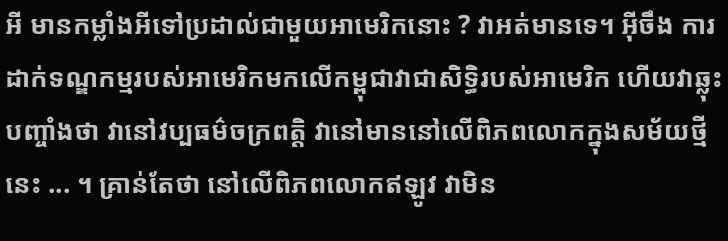អី មានកម្លាំងអីទៅប្រដាល់ជាមួយអាមេរិកនោះ ? វាអត់មានទេ។ អ៊ីចឹង ការដាក់ទណ្ឌកម្មរបស់អាមេរិកមកលើកម្ពុជាវាជាសិទ្ធិរបស់អាមេរិក ហើយវាឆ្លុះបញ្ចាំងថា វានៅវប្បធម៌ចក្រពត្តិ វានៅមាននៅលើពិភពលោកក្នុងសម័យថ្មីនេះ ... ។ គ្រាន់តែថា នៅលើពិភពលោកឥឡូវ វាមិន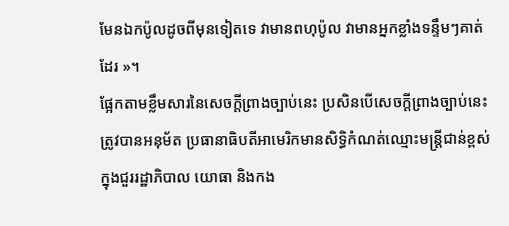មែនឯកប៉ូលដូចពីមុនទៀតទេ វាមានពហុប៉ូល វាមានអ្នកខ្លាំងទន្ទឹមៗគាត់ដែរ »។
ផ្អែកតាមខ្លឹមសារនៃសេចក្តីព្រាងច្បាប់នេះ ប្រសិនបើសេចក្តីព្រាងច្បាប់នេះត្រូវបានអនុម័ត ប្រធានាធិបតីអាមេរិកមានសិទ្ធិកំណត់ឈ្មោះមន្ត្រីជាន់ខ្ពស់ក្នុងជួររដ្ឋាភិបាល យោធា និងកង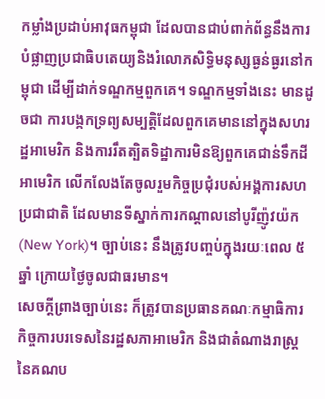កម្លាំងប្រដាប់អាវុធកម្ពុជា ដែលបានជាប់ពាក់ព័ន្ធនឹងការបំផ្លាញប្រជាធិបតេយ្យនិងរំលោភសិទ្ធិមនុស្សធ្ងន់ធ្ងរនៅកម្ពុជា ដើម្បីដាក់ទណ្ឌកម្មពួកគេ។ ទណ្ឌកម្មទាំងនេះ មានដូចជា ការបង្កកទ្រព្យសម្បត្តិដែលពួកគេមាននៅក្នុងសហរដ្ឋអាមេរិក និងការរឹតត្បិតទិដ្ឋាការមិនឱ្យពួកគេជាន់ទឹកដីអាមេរិក លើកលែងតែចូលរួមកិច្ចប្រជុំរបស់អង្គការសហប្រជាជាតិ ដែលមានទីស្នាក់ការកណ្តាលនៅបូរីញ៉ូវយ៉ក (New York)។ ច្បាប់នេះ នឹងត្រូវបញ្ចប់ក្នុងរយៈពេល ៥ឆ្នាំ ក្រោយថ្ងៃចូលជាធរមាន។
សេចក្តីព្រាងច្បាប់នេះ ក៏ត្រូវបានប្រធានគណៈកម្មាធិការកិច្ចការបរទេសនៃរដ្ឋសភាអាមេរិក និងជាតំណាងរាស្ត្រនៃគណប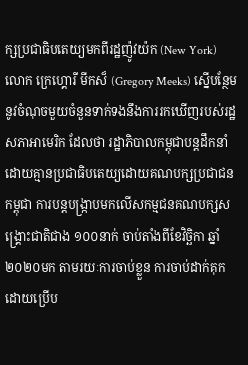ក្សប្រជាធិបតេយ្យមកពីរដ្ឋញ៉ូវយ៉ក (New York) លោក ក្រេហ្គោរី មីកស៏ (Gregory Meeks) ស្នើបន្ថែមនូវចំណុចមួយចំនួនទាក់ទងនឹងការរកឃើញរបស់រដ្ឋសភាអាមេរិក ដែលថា រដ្ឋាភិបាលកម្ពុជាបន្តដឹកនាំដោយគ្មានប្រជាធិបតេយ្យដោយគណបក្សប្រជាជនកម្ពុជា ការបន្តបង្ក្រាបមកលើសកម្មជនគណបក្សសង្គ្រោះជាតិជាង ១០០នាក់ ចាប់តាំងពីខែវិច្ឆិកា ឆ្នាំ២០២០មក តាមរយៈការចាប់ខ្លួន ការចាប់ដាក់គុកដោយប្រើប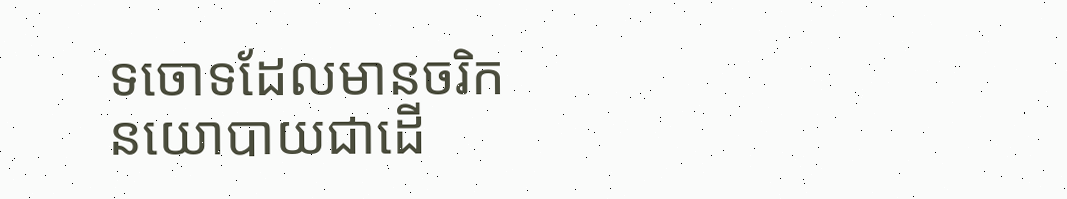ទចោទដែលមានចរិកនយោបាយជាដើ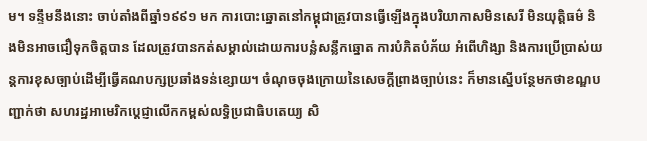ម។ ទន្ទឹមនឹងនោះ ចាប់តាំងពីឆ្នាំ១៩៩១ មក ការបោះឆ្នោតនៅកម្ពុជាត្រូវបានធ្វើឡើងក្នុងបរិយាកាសមិនសេរី មិនយុត្តិធម៌ និងមិនអាចជឿទុកចិត្តបាន ដែលត្រូវបានកត់សម្គាល់ដោយការបន្លំសន្លឹកឆ្នោត ការបំភិតបំភ័យ អំពើហិង្សា និងការប្រើប្រាស់យន្តការខុសច្បាប់ដើម្បីធ្វើគណបក្សប្រឆាំងទន់ខ្សោយ។ ចំណុចចុងក្រោយនៃសេចក្តីព្រាងច្បាប់នេះ ក៏មានស្នើបន្ថែមកថាខណ្ឌបញ្ជាក់ថា សហរដ្ឋអាមេរិកប្តេជ្ញាលើកកម្ពស់លទ្ធិប្រជាធិបតេយ្យ សិ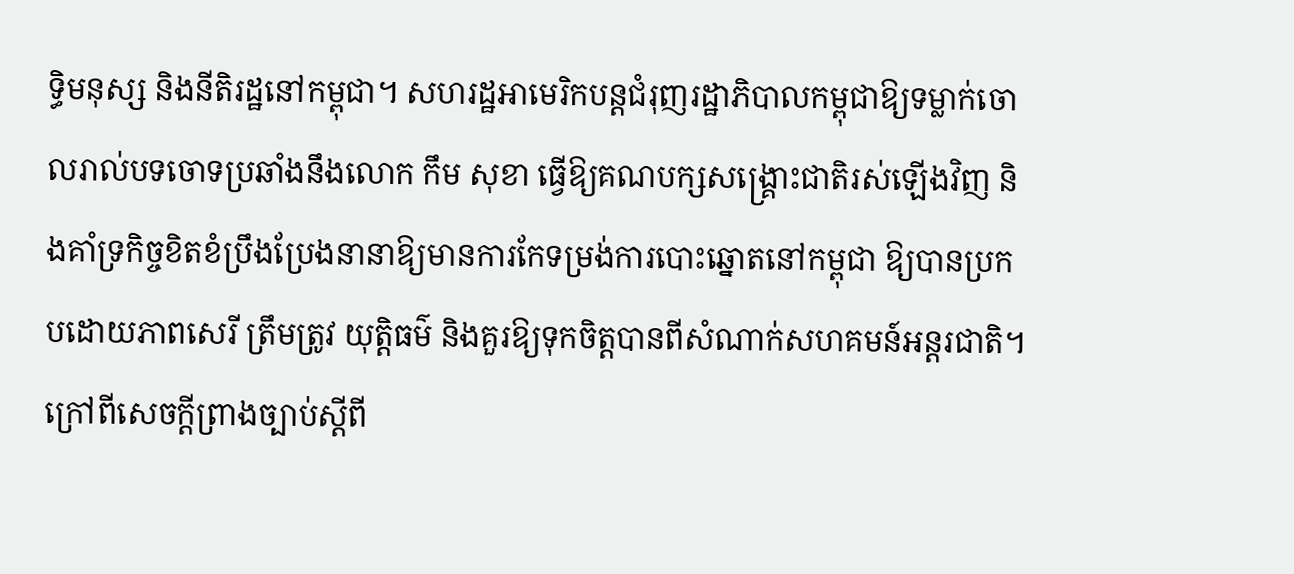ទ្ធិមនុស្ស និងនីតិរដ្ឋនៅកម្ពុជា។ សហរដ្ឋអាមេរិកបន្តជំរុញរដ្ឋាភិបាលកម្ពុជាឱ្យទម្លាក់ចោលរាល់បទចោទប្រឆាំងនឹងលោក កឹម សុខា ធ្វើឱ្យគណបក្សសង្គ្រោះជាតិរស់ឡើងវិញ និងគាំទ្រកិច្ចខិតខំប្រឹងប្រែងនានាឱ្យមានការកែទម្រង់ការបោះឆ្នោតនៅកម្ពុជា ឱ្យបានប្រកបដោយភាពសេរី ត្រឹមត្រូវ យុត្តិធម៌ និងគួរឱ្យទុកចិត្តបានពីសំណាក់សហគមន៍អន្តរជាតិ។
ក្រៅពីសេចក្តីព្រាងច្បាប់ស្តីពី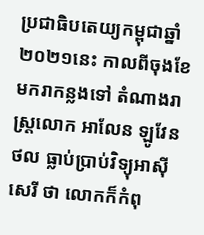ប្រជាធិបតេយ្យកម្ពុជាឆ្នាំ២០២១នេះ កាលពីចុងខែមករាកន្លងទៅ តំណាងរាស្ត្រលោក អាលែន ឡូវែនថល ធ្លាប់ប្រាប់វិទ្យុអាស៊ីសេរី ថា លោកក៏កំពុ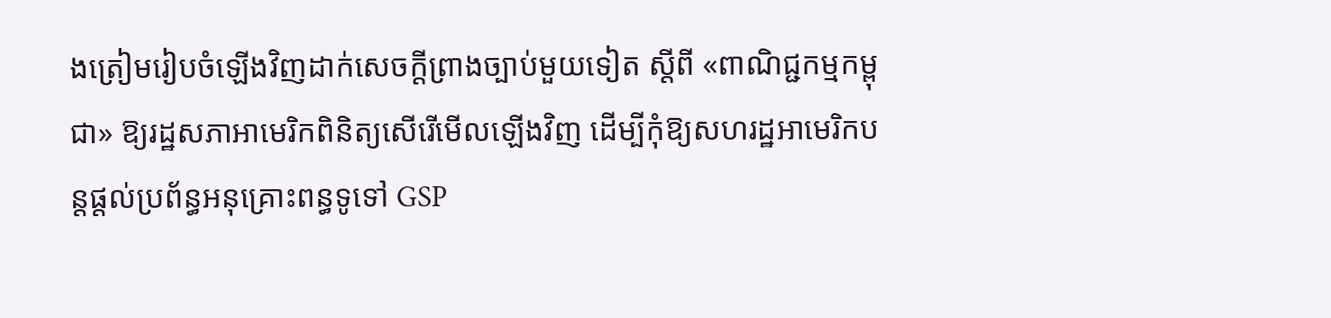ងត្រៀមរៀបចំឡើងវិញដាក់សេចក្តីព្រាងច្បាប់មួយទៀត ស្តីពី «ពាណិជ្ជកម្មកម្ពុជា» ឱ្យរដ្ឋសភាអាមេរិកពិនិត្យសើរើមើលឡើងវិញ ដើម្បីកុំឱ្យសហរដ្ឋអាមេរិកបន្តផ្តល់ប្រព័ន្ធអនុគ្រោះពន្ធទូទៅ GSP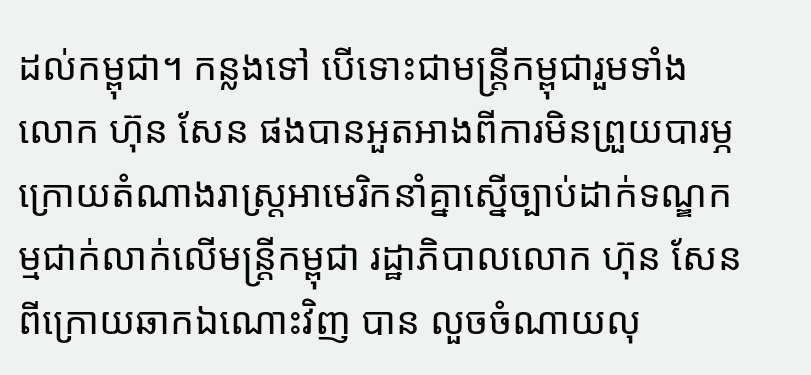ដល់កម្ពុជា។ កន្លងទៅ បើទោះជាមន្ត្រីកម្ពុជារួមទាំងលោក ហ៊ុន សែន ផងបានអួតអាងពីការមិនព្រួយបារម្ភ ក្រោយតំណាងរាស្ត្រអាមេរិកនាំគ្នាស្នើច្បាប់ដាក់ទណ្ឌកម្មជាក់លាក់លើមន្ត្រីកម្ពុជា រដ្ឋាភិបាលលោក ហ៊ុន សែន ពីក្រោយឆាកឯណោះវិញ បាន លួចចំណាយលុ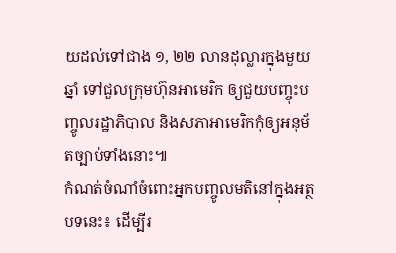យដល់ទៅជាង ១, ២២ លានដុល្លារក្នុងមួយឆ្នាំ ទៅជួលក្រុមហ៊ុនអាមេរិក ឲ្យជួយបញ្ចុះបញ្ចូលរដ្ឋាភិបាល និងសភាអាមេរិកកុំឲ្យអនុម័តច្បាប់ទាំងនោះ៕
កំណត់ចំណាំចំពោះអ្នកបញ្ចូលមតិនៅក្នុងអត្ថបទនេះ៖ ដើម្បីរ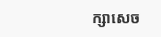ក្សាសេច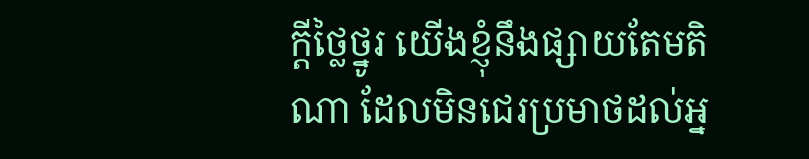ក្ដីថ្លៃថ្នូរ យើងខ្ញុំនឹងផ្សាយតែមតិណា ដែលមិនជេរប្រមាថដល់អ្ន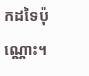កដទៃប៉ុណ្ណោះ។